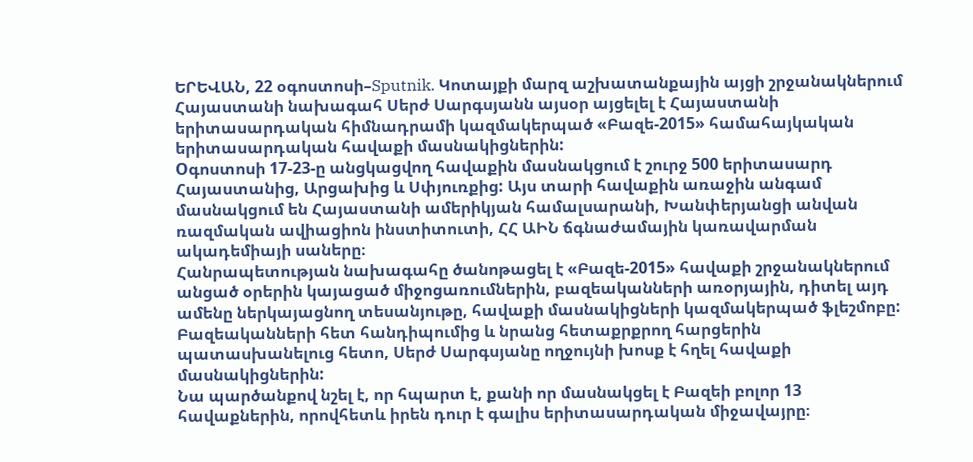ԵՐԵՎԱՆ, 22 օգոստոսի–Sputnik. Կոտայքի մարզ աշխատանքային այցի շրջանակներում Հայաստանի նախագահ Սերժ Սարգսյանն այսօր այցելել է Հայաստանի երիտասարդական հիմնադրամի կազմակերպած «Բազե-2015» համահայկական երիտասարդական հավաքի մասնակիցներին:
Oգոստոսի 17-23-ը անցկացվող հավաքին մասնակցում է շուրջ 500 երիտասարդ Հայաստանից, Արցախից և Սփյուռքից: Այս տարի հավաքին առաջին անգամ մասնակցում են Հայաստանի ամերիկյան համալսարանի, Խանփերյանցի անվան ռազմական ավիացիոն ինստիտուտի, ՀՀ ԱԻՆ ճգնաժամային կառավարման ակադեմիայի սաները։
Հանրապետության նախագահը ծանոթացել է «Բազե-2015» հավաքի շրջանակներում անցած օրերին կայացած միջոցառումներին, բազեականների առօրյային, դիտել այդ ամենը ներկայացնող տեսանյութը, հավաքի մասնակիցների կազմակերպած ֆլեշմոբը: Բազեականների հետ հանդիպումից և նրանց հետաքրքրող հարցերին պատասխանելուց հետո, Սերժ Սարգսյանը ողջույնի խոսք է հղել հավաքի մասնակիցներին:
Նա պարծանքով նշել է, որ հպարտ է, քանի որ մասնակցել է Բազեի բոլոր 13 հավաքներին, որովհետև իրեն դուր է գալիս երիտասարդական միջավայրը։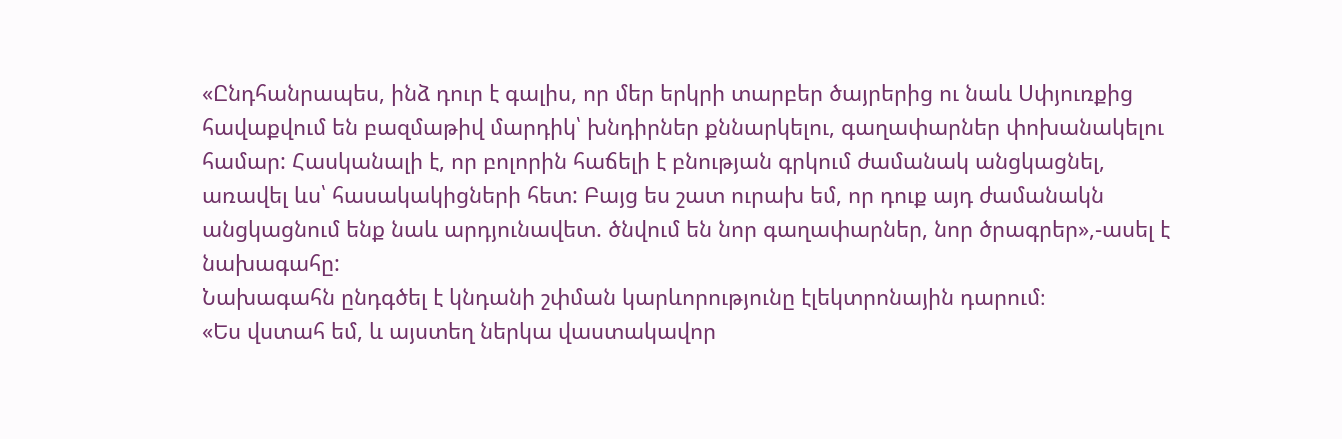«Ընդհանրապես, ինձ դուր է գալիս, որ մեր երկրի տարբեր ծայրերից ու նաև Սփյուռքից հավաքվում են բազմաթիվ մարդիկ՝ խնդիրներ քննարկելու, գաղափարներ փոխանակելու համար: Հասկանալի է, որ բոլորին հաճելի է բնության գրկում ժամանակ անցկացնել, առավել ևս՝ հասակակիցների հետ: Բայց ես շատ ուրախ եմ, որ դուք այդ ժամանակն անցկացնում ենք նաև արդյունավետ. ծնվում են նոր գաղափարներ, նոր ծրագրեր»,-ասել է նախագահը:
Նախագահն ընդգծել է կնդանի շփման կարևորությունը էլեկտրոնային դարում։
«Ես վստահ եմ, և այստեղ ներկա վաստակավոր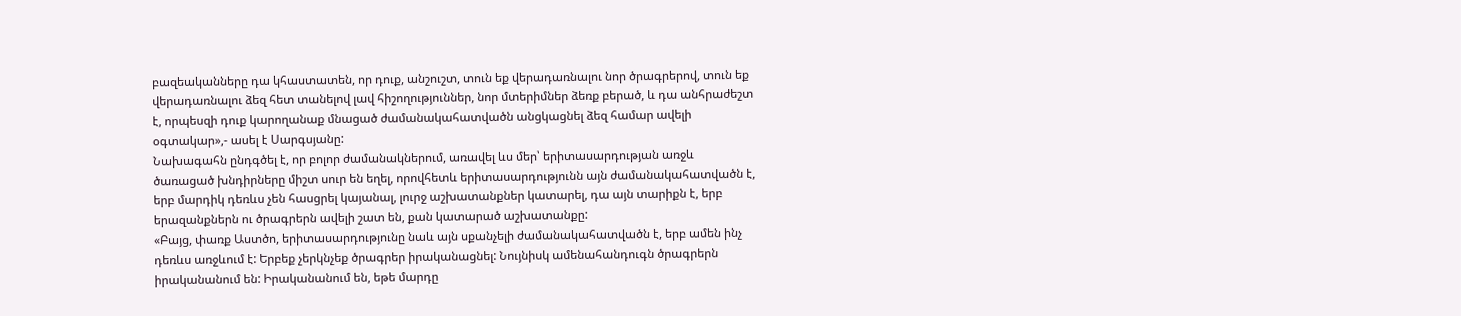բազեականները դա կհաստատեն, որ դուք, անշուշտ, տուն եք վերադառնալու նոր ծրագրերով, տուն եք վերադառնալու ձեզ հետ տանելով լավ հիշողություններ, նոր մտերիմներ ձեռք բերած, և դա անհրաժեշտ է, որպեսզի դուք կարողանաք մնացած ժամանակահատվածն անցկացնել ձեզ համար ավելի օգտակար»,- ասել է Սարգսյանը:
Նախագահն ընդգծել է, որ բոլոր ժամանակներում, առավել ևս մեր՝ երիտասարդության առջև ծառացած խնդիրները միշտ սուր են եղել, որովհետև երիտասարդությունն այն ժամանակահատվածն է, երբ մարդիկ դեռևս չեն հասցրել կայանալ, լուրջ աշխատանքներ կատարել, դա այն տարիքն է, երբ երազանքներն ու ծրագրերն ավելի շատ են, քան կատարած աշխատանքը:
«Բայց, փառք Աստծո, երիտասարդությունը նաև այն սքանչելի ժամանակահատվածն է, երբ ամեն ինչ դեռևս առջևում է: Երբեք չերկնչեք ծրագրեր իրականացնել: Նույնիսկ ամենահանդուգն ծրագրերն իրականանում են: Իրականանում են, եթե մարդը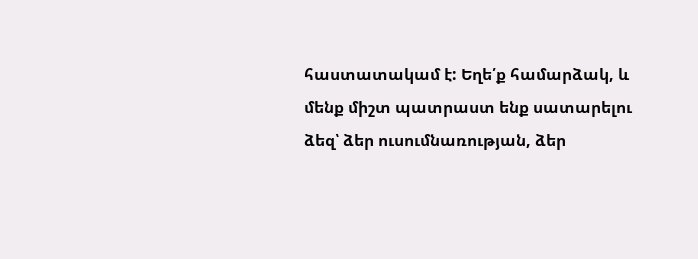հաստատակամ է: Եղե՛ք համարձակ, և մենք միշտ պատրաստ ենք սատարելու ձեզ՝ ձեր ուսումնառության, ձեր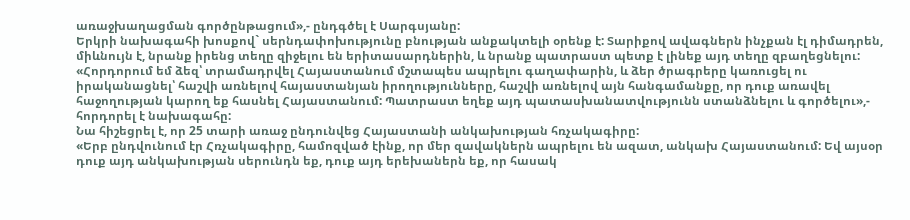առաջխաղացման գործընթացում»,- ընդգծել է Սարգսյանը:
Երկրի նախագահի խոսքով` սերնդափոխությունը բնության անքակտելի օրենք է: Տարիքով ավագներն ինչքան էլ դիմադրեն, միևնույն է, նրանք իրենց տեղը զիջելու են երիտասարդներին, և նրանք պատրաստ պետք է լինեք այդ տեղը զբաղեցնելու:
«Հորդորում եմ ձեզ՝ տրամադրվել Հայաստանում մշտապես ապրելու գաղափարին, և ձեր ծրագրերը կառուցել ու իրականացնել՝ հաշվի առնելով հայաստանյան իրողությունները, հաշվի առնելով այն հանգամանքը, որ դուք առավել հաջողության կարող եք հասնել Հայաստանում: Պատրաստ եղեք այդ պատասխանատվությունն ստանձնելու և գործելու»,- հորդորել է նախագահը:
Նա հիշեցրել է, որ 25 տարի առաջ ընդունվեց Հայաստանի անկախության հռչակագիրը:
«Երբ ընդվունում էր Հռչակագիրը, համոզված էինք, որ մեր զավակներն ապրելու են ազատ, անկախ Հայաստանում: Եվ այսօր դուք այդ անկախության սերունդն եք, դուք այդ երեխաներն եք, որ հասակ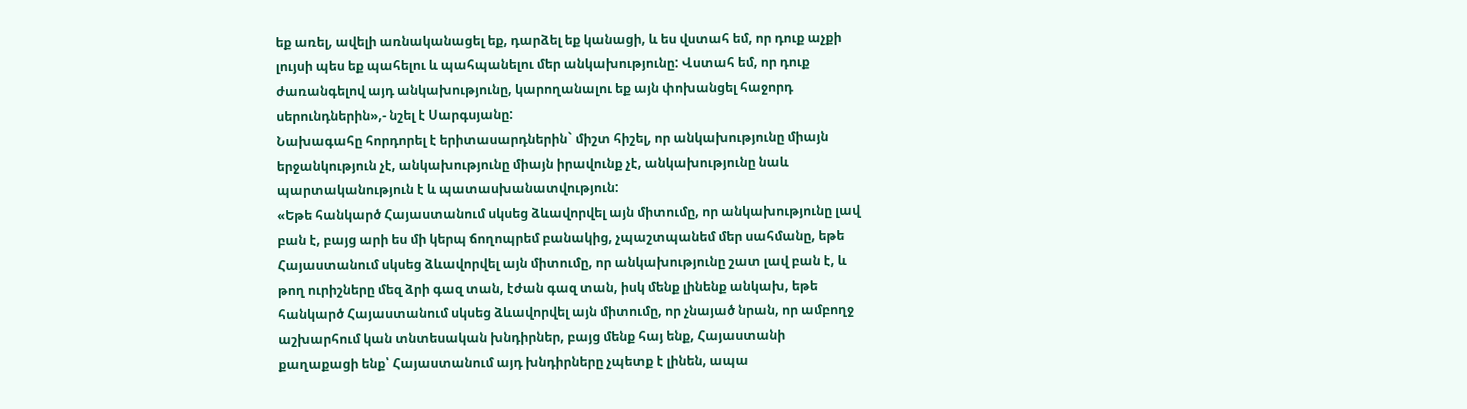եք առել, ավելի առնականացել եք, դարձել եք կանացի, և ես վստահ եմ, որ դուք աչքի լույսի պես եք պահելու և պահպանելու մեր անկախությունը: Վստահ եմ, որ դուք ժառանգելով այդ անկախությունը, կարողանալու եք այն փոխանցել հաջորդ սերունդներին»,- նշել է Սարգսյանը:
Նախագահը հորդորել է երիտասարդներին` միշտ հիշել, որ անկախությունը միայն երջանկություն չէ, անկախությունը միայն իրավունք չէ, անկախությունը նաև պարտականություն է և պատասխանատվություն:
«Եթե հանկարծ Հայաստանում սկսեց ձևավորվել այն միտումը, որ անկախությունը լավ բան է, բայց արի ես մի կերպ ճողոպրեմ բանակից, չպաշտպանեմ մեր սահմանը, եթե Հայաստանում սկսեց ձևավորվել այն միտումը, որ անկախությունը շատ լավ բան է, և թող ուրիշները մեզ ձրի գազ տան, էժան գազ տան, իսկ մենք լինենք անկախ, եթե հանկարծ Հայաստանում սկսեց ձևավորվել այն միտումը, որ չնայած նրան, որ ամբողջ աշխարհում կան տնտեսական խնդիրներ, բայց մենք հայ ենք, Հայաստանի քաղաքացի ենք՝ Հայաստանում այդ խնդիրները չպետք է լինեն, ապա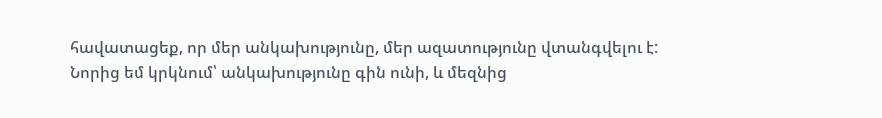հավատացեք, որ մեր անկախությունը, մեր ազատությունը վտանգվելու է: Նորից եմ կրկնում՝ անկախությունը գին ունի, և մեզնից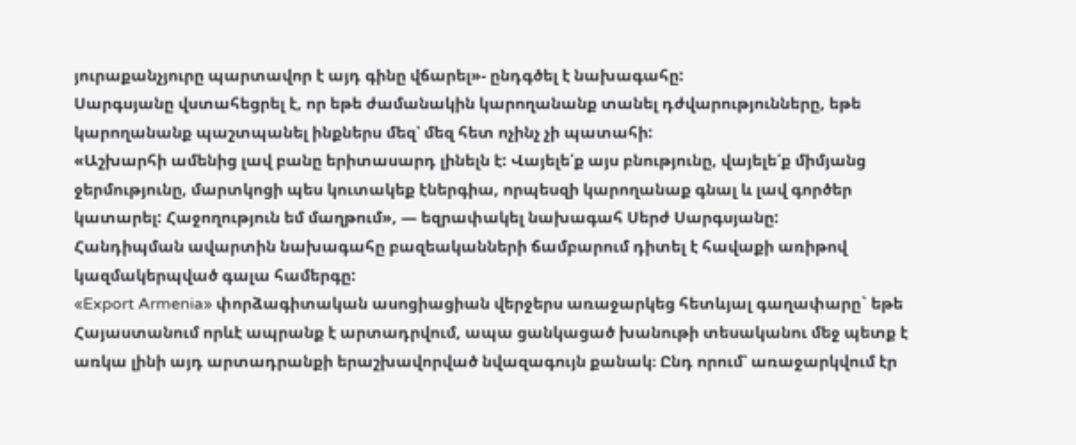յուրաքանչյուրը պարտավոր է այդ գինը վճարել»- ընդգծել է նախագահը:
Սարգսյանը վստահեցրել է, որ եթե ժամանակին կարողանանք տանել դժվարությունները, եթե կարողանանք պաշտպանել ինքներս մեզ՝ մեզ հետ ոչինչ չի պատահի:
«Աշխարհի ամենից լավ բանը երիտասարդ լինելն է: Վայելե՛ք այս բնությունը, վայելե՛ք միմյանց ջերմությունը, մարտկոցի պես կուտակեք էներգիա, որպեսզի կարողանաք գնալ և լավ գործեր կատարել: Հաջողություն եմ մաղթում», — եզրափակել նախագահ Սերժ Սարգսյանը:
Հանդիպման ավարտին նախագահը բազեականների ճամբարում դիտել է հավաքի առիթով կազմակերպված գալա համերգը:
«Export Armenia» փորձագիտական ասոցիացիան վերջերս առաջարկեց հետևյալ գաղափարը` եթե Հայաստանում որևէ ապրանք է արտադրվում, ապա ցանկացած խանութի տեսականու մեջ պետք է առկա լինի այդ արտադրանքի երաշխավորված նվազագույն քանակ։ Ընդ որում՝ առաջարկվում էր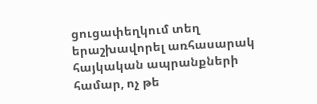ցուցափեղկում տեղ երաշխավորել առհասարակ հայկական ապրանքների համար, ոչ թե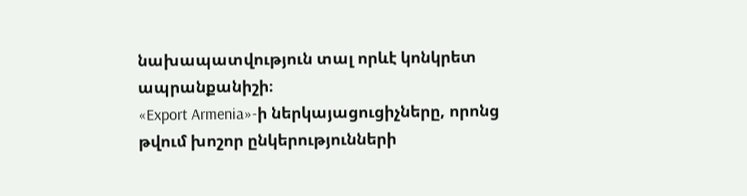նախապատվություն տալ որևէ կոնկրետ ապրանքանիշի։
«Export Armenia»-ի ներկայացուցիչները, որոնց թվում խոշոր ընկերությունների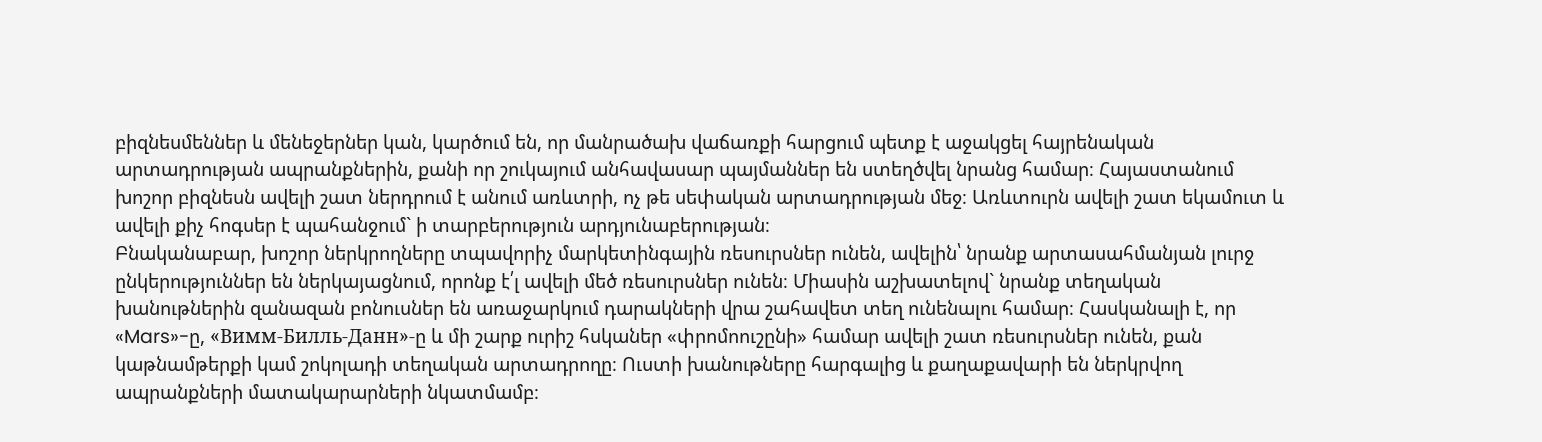բիզնեսմեններ և մենեջերներ կան, կարծում են, որ մանրածախ վաճառքի հարցում պետք է աջակցել հայրենական արտադրության ապրանքներին, քանի որ շուկայում անհավասար պայմաններ են ստեղծվել նրանց համար։ Հայաստանում խոշոր բիզնեսն ավելի շատ ներդրում է անում առևտրի, ոչ թե սեփական արտադրության մեջ։ Առևտուրն ավելի շատ եկամուտ և ավելի քիչ հոգսեր է պահանջում` ի տարբերություն արդյունաբերության։
Բնականաբար, խոշոր ներկրողները տպավորիչ մարկետինգային ռեսուրսներ ունեն, ավելին՝ նրանք արտասահմանյան լուրջ ընկերություններ են ներկայացնում, որոնք է՛լ ավելի մեծ ռեսուրսներ ունեն։ Միասին աշխատելով` նրանք տեղական խանութներին զանազան բոնուսներ են առաջարկում դարակների վրա շահավետ տեղ ունենալու համար։ Հասկանալի է, որ «Mars»-ը, «Вимм-Билль-Данн»-ը և մի շարք ուրիշ հսկաներ «փրոմոուշընի» համար ավելի շատ ռեսուրսներ ունեն, քան կաթնամթերքի կամ շոկոլադի տեղական արտադրողը։ Ուստի խանութները հարգալից և քաղաքավարի են ներկրվող ապրանքների մատակարարների նկատմամբ։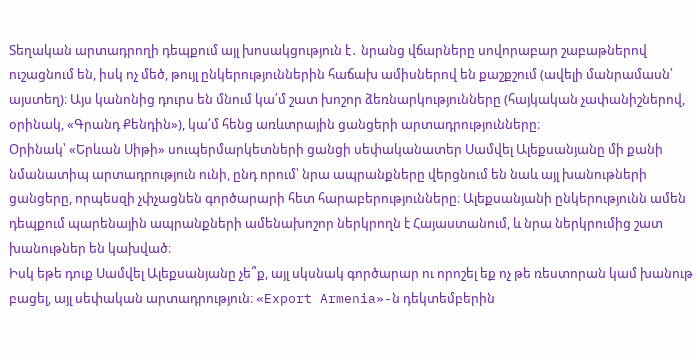Տեղական արտադրողի դեպքում այլ խոսակցություն է․ նրանց վճարները սովորաբար շաբաթներով ուշացնում են, իսկ ոչ մեծ, թույլ ընկերություններին հաճախ ամիսներով են քաշքշում (ավելի մանրամասն՝ այստեղ)։ Այս կանոնից դուրս են մնում կա՛մ շատ խոշոր ձեռնարկությունները (հայկական չափանիշներով, օրինակ, «Գրանդ Քենդին»), կա՛մ հենց առևտրային ցանցերի արտադրությունները։
Օրինակ՝ «Երևան Սիթի» սուպերմարկետների ցանցի սեփականատեր Սամվել Ալեքսանյանը մի քանի նմանատիպ արտադրություն ունի, ընդ որում՝ նրա ապրանքները վերցնում են նաև այլ խանութների ցանցերը, որպեսզի չփչացնեն գործարարի հետ հարաբերությունները։ Ալեքսանյանի ընկերությունն ամեն դեպքում պարենային ապրանքների ամենախոշոր ներկրողն է Հայաստանում, և նրա ներկրումից շատ խանութներ են կախված։
Իսկ եթե դուք Սամվել Ալեքսանյանը չե՞ք, այլ սկսնակ գործարար ու որոշել եք ոչ թե ռեստորան կամ խանութ բացել, այլ սեփական արտադրություն։ «Export Armenia»-ն դեկտեմբերին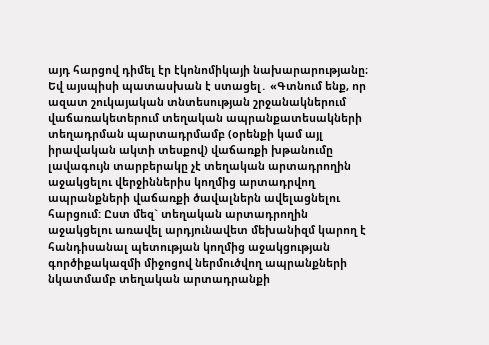այդ հարցով դիմել էր էկոնոմիկայի նախարարությանը։
Եվ այսպիսի պատասխան է ստացել․ «Գտնում ենք, որ ազատ շուկայական տնտեսության շրջանակներում վաճառակետերում տեղական ապրանքատեսակների տեղադրման պարտադրմամբ (օրենքի կամ այլ իրավական ակտի տեսքով) վաճառքի խթանումը լավագույն տարբերակը չէ տեղական արտադրողին աջակցելու վերջիններիս կողմից արտադրվող ապրանքների վաճառքի ծավալներն ավելացնելու հարցում: Ըստ մեզ` տեղական արտադրողին աջակցելու առավել արդյունավետ մեխանիզմ կարող է հանդիսանալ պետության կողմից աջակցության գործիքակազմի միջոցով ներմուծվող ապրանքների նկատմամբ տեղական արտադրանքի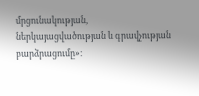մրցունակության, ներկայացվածության և գրավչության բարձրացումը»։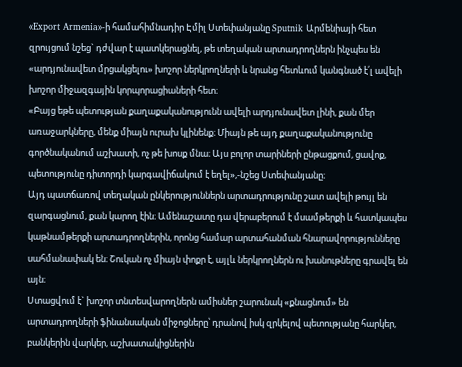«Export Armenia»-ի համահիմնադիր Էմիլ Ստեփանյանը Sputnik Արմենիայի հետ զրույցում նշեց` դժվար է պատկերացնել, թե տեղական արտադրողներն ինչպես են «արդյունավետ մրցակցելու» խոշոր ներկրողների և նրանց հետևում կանգնած է՛լ ավելի խոշոր միջազգային կորպորացիաների հետ։
«Բայց եթե պետության քաղաքականությունն ավելի արդյունավետ լինի, քան մեր առաջարկները, մենք միայն ուրախ կլինենք։ Միայն թե այդ քաղաքականությունը գործնականում աշխատի, ոչ թե խոսք մնա։ Այս բոլոր տարիների ընթացքում, ցավոք, պետությունը դիտորդի կարգավիճակում է եղել»,-նշեց Ստեփանյանը։
Այդ պատճառով տեղական ընկերություններն արտադրությունը շատ ավելի թույլ են զարգացնում, քան կարող էին։ Ամենաշատը դա վերաբերում է մսամթերքի և հատկապես կաթնամթերքի արտադրողներին, որոնց համար արտահանման հնարավորությունները սահմանափակ են։ Շուկան ոչ միայն փոքր է, այլև ներկրողներն ու խանութները գրավել են այն։
Ստացվում է` խոշոր տնտեսվարողներն ամիսներ շարունակ «քնացնում» են արտադրողների ֆինանսական միջոցները՝ դրանով իսկ զրկելով պետությանը հարկեր, բանկերին վարկեր, աշխատակիցներին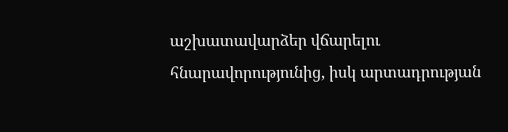աշխատավարձեր վճարելու հնարավորությունից, իսկ արտադրության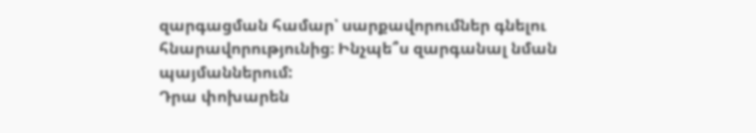զարգացման համար՝ սարքավորումներ գնելու հնարավորությունից։ Ինչպե՞ս զարգանալ նման պայմաններում:
Դրա փոխարեն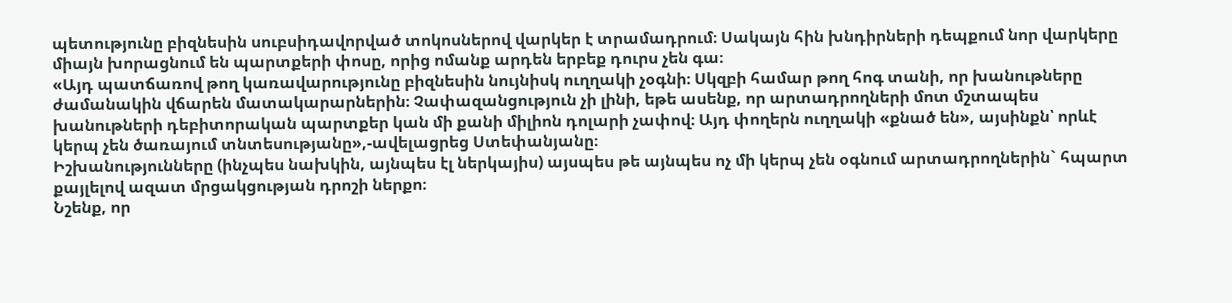պետությունը բիզնեսին սուբսիդավորված տոկոսներով վարկեր է տրամադրում։ Սակայն հին խնդիրների դեպքում նոր վարկերը միայն խորացնում են պարտքերի փոսը, որից ոմանք արդեն երբեք դուրս չեն գա։
«Այդ պատճառով թող կառավարությունը բիզնեսին նույնիսկ ուղղակի չօգնի։ Սկզբի համար թող հոգ տանի, որ խանութները ժամանակին վճարեն մատակարարներին։ Չափազանցություն չի լինի, եթե ասենք, որ արտադրողների մոտ մշտապես խանութների դեբիտորական պարտքեր կան մի քանի միլիոն դոլարի չափով։ Այդ փողերն ուղղակի «քնած են», այսինքն՝ որևէ կերպ չեն ծառայում տնտեսությանը»,-ավելացրեց Ստեփանյանը։
Իշխանությունները (ինչպես նախկին, այնպես էլ ներկայիս) այսպես թե այնպես ոչ մի կերպ չեն օգնում արտադրողներին` հպարտ քայլելով ազատ մրցակցության դրոշի ներքո։
Նշենք, որ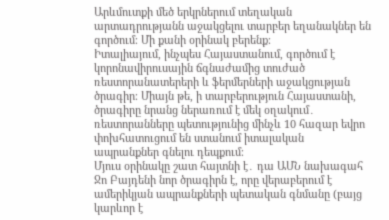Արևմուտքի մեծ երկրներում տեղական արտադրությանն աջակցելու տարբեր եղանակներ են գործում։ Մի քանի օրինակ բերենք։
Իտալիայում, ինչպես Հայաստանում, գործում է կորոնավիրուսային ճգնաժամից տուժած ռեստորանատերերի և ֆերմերների աջակցության ծրագիր։ Միայն թե, ի տարբերություն Հայաստանի, ծրագիրը նրանց ներառում է մեկ օղակում․ ռեստորանները պետությունից մինչև 10 հազար եվրո փոխհատուցում են ստանում իտալական ապրանքներ գնելու դեպքում։
Մյուս օրինակը շատ հայտնի է․ դա ԱՄՆ նախագահ Ջո Բայդենի նոր ծրագիրն է, որը վերաբերում է ամերիկյան ապրանքների պետական գնմանը (բայց կարևոր է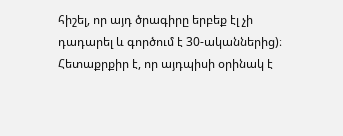հիշել, որ այդ ծրագիրը երբեք էլ չի դադարել և գործում է 30-ականներից)։ Հետաքրքիր է, որ այդպիսի օրինակ է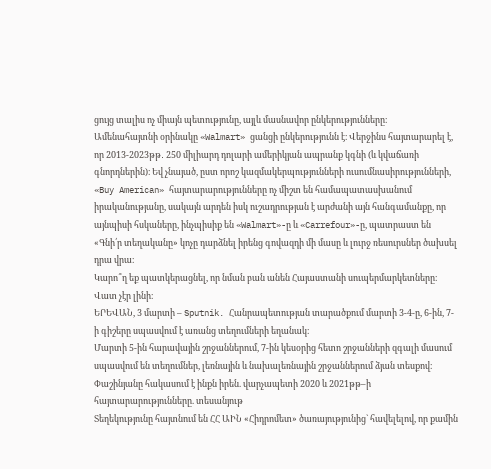ցույց տալիս ոչ միայն պետությունը, այլև մասնավոր ընկերությունները։
Ամենահայտնի օրինակը «Walmart» ցանցի ընկերությունն է։ Վերջինս հայտարարել է, որ 2013-2023թթ․ 250 միլիարդ դոլարի ամերիկյան ապրանք կգնի (և կվաճառի գնորդներին)։ Եվ չնայած, ըստ որոշ կազմակերպությունների ուսումնասիրությունների, «Buy American» հայտարարությունները ոչ միշտ են համապատասխանում իրականությանը, սակայն արդեն իսկ ուշադրության է արժանի այն հանգամանքը, որ այնպիսի հսկաները, ինչպիսիք են «Walmart»-ը և «Carrefour»-ը, պատրաստ են «Գնի՛ր տեղականը» կոչը դարձնել իրենց գովազդի մի մասը և լուրջ ռեսուրսներ ծախսել դրա վրա։
Կարո՞ղ եք պատկերացնել, որ նման բան անեն Հայաստանի սուպերմարկետները։ Վատ չէր լինի։
ԵՐԵՎԱՆ, 3 մարտի – Sputnik. Հանրապետության տարածքում մարտի 3-4-ը, 6-ին, 7-ի գիշերը սպասվում է առանց տեղումների եղանակ։
Մարտի 5-ին հարավային շրջաններում, 7-ին կեսօրից հետո շրջանների զգալի մասում սպասվում են տեղումներ, լեռնային և նախալեռնային շրջաններում ձյան տեսքով։
Փաշինյանը հակասում է ինքն իրեն. վարչապետի 2020 և 2021թթ–ի հայտարարությունները. տեսանյութ
Տեղեկությունը հայտնում են ՀՀ ԱԻՆ «Հիդրոմետ» ծառայությունից` հավելելով, որ քամին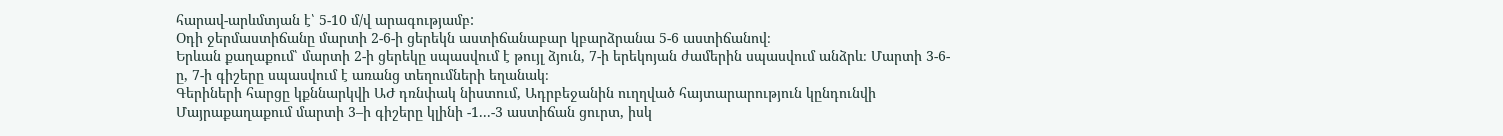հարավ-արևմտյան է՝ 5-10 մ/վ արագությամբ:
Օդի ջերմաստիճանը մարտի 2-6-ի ցերեկն աստիճանաբար կբարձրանա 5-6 աստիճանով։
Երևան քաղաքում՝ մարտի 2-ի ցերեկը սպասվում է թույլ ձյուն, 7-ի երեկոյան ժամերին սպասվում անձրև։ Մարտի 3-6-ը, 7-ի գիշերը սպասվում է առանց տեղումների եղանակ։
Գերիների հարցը կքննարկվի ԱԺ դռնփակ նիստում, Ադրբեջանին ուղղված հայտարարություն կընդունվի
Մայրաքաղաքում մարտի 3–ի գիշերը կլինի -1...-3 աստիճան ցուրտ, իսկ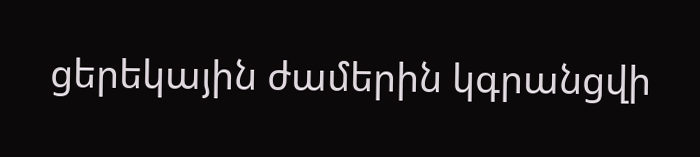ցերեկային ժամերին կգրանցվի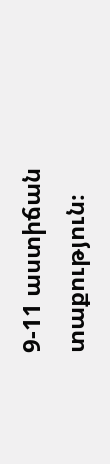9-11 աստիճան տաքություն։